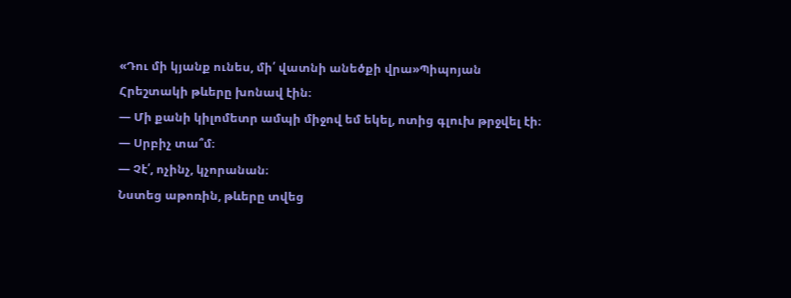«Դու մի կյանք ունես, մի՛ վատնի անեծքի վրա»Պիպոյան
Հրեշտակի թևերը խոնավ էին։
— Մի քանի կիլոմետր ամպի միջով եմ եկել, ոտից գլուխ թրջվել էի։
— Սրբիչ տա՞մ։
— Չէ՛, ոչինչ, կչորանան։
Նստեց աթոռին, թևերը տվեց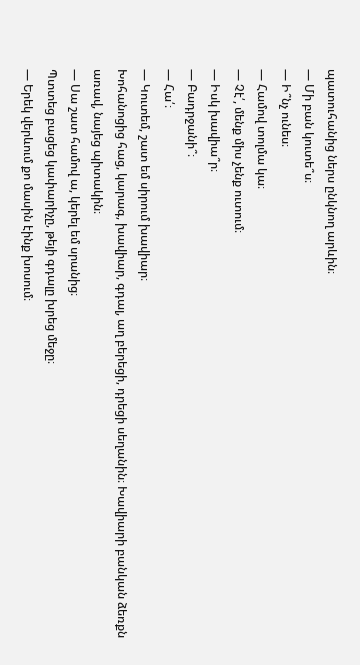պատուհանից ներս ընկնող արևին։
— Մի բան կուտե՞ս։
— Ի՞նչ ունես։
— Համով տոլմա կա։
— Չէ՛, մենք միս չենք ուտում։
— Իսկ խավիա՞ր։
— Բադրջանի՞։
— Հա՛։
— Կուտեմ, շատ եմ սիրում խավիար։
Խոհանոցից հաց, կարագ, խավիար, գդալ, աղ բերեցի, դրեցի սեղանին։ Խավիարի բանկան ձեռքն առավ, նայեց պիտակին։
— Սա շատ համով ա, կերել եմ սրանից։
Պտտեց բացեց կափարիչը, թեյի գդալը խրեց մեջը։
— Երեկ վերևում քո մասին էինք խոսում։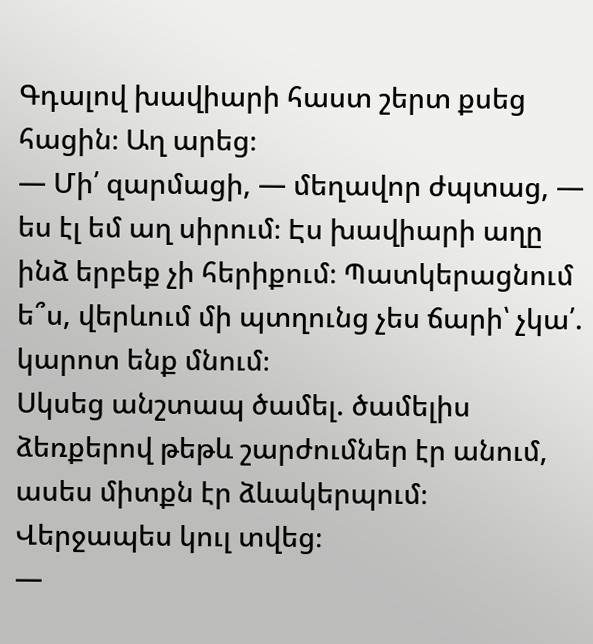Գդալով խավիարի հաստ շերտ քսեց հացին։ Աղ արեց։
— Մի՛ զարմացի, — մեղավոր ժպտաց, — ես էլ եմ աղ սիրում։ Էս խավիարի աղը ինձ երբեք չի հերիքում։ Պատկերացնում ե՞ս, վերևում մի պտղունց չես ճարի՝ չկա՛. կարոտ ենք մնում։
Սկսեց անշտապ ծամել. ծամելիս ձեռքերով թեթև շարժումներ էր անում, ասես միտքն էր ձևակերպում։ Վերջապես կուլ տվեց։
—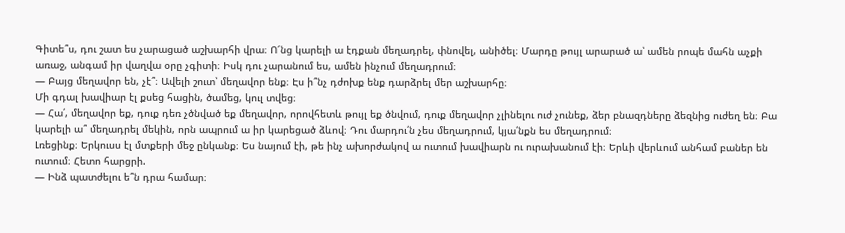Գիտե՞ս, դու շատ ես չարացած աշխարհի վրա։ Ո՜նց կարելի ա էդքան մեղադրել, փնովել, անիծել։ Մարդը թույլ արարած ա՝ ամեն րոպե մահն աչքի առաջ, անգամ իր վաղվա օրը չգիտի։ Իսկ դու չարանում ես, ամեն ինչում մեղադրում։
— Բայց մեղավոր են, չէ՞։ Ավելի շուտ՝ մեղավոր ենք։ Էս ի՞նչ դժոխք ենք դարձրել մեր աշխարհը։
Մի գդալ խավիար էլ քսեց հացին, ծամեց, կուլ տվեց։
— Հա՛, մեղավոր եք, դուք դեռ չծնված եք մեղավոր, որովհետև թույլ եք ծնվում, դուք մեղավոր չլինելու ուժ չունեք, ձեր բնազդները ձեզնից ուժեղ են։ Բա կարելի ա՞ մեղադրել մեկին, որն ապրում ա իր կարեցած ձևով։ Դու մարդու՛ն չես մեղադրում, կյա՛նքն ես մեղադրում։
Լռեցինք։ Երկուսս էլ մտքերի մեջ ընկանք։ Ես նայում էի, թե ինչ ախորժակով ա ուտում խավիարն ու ուրախանում էի։ Երևի վերևում անհամ բաներ են ուտում։ Հետո հարցրի.
— Ինձ պատժելու ե՞ն դրա համար։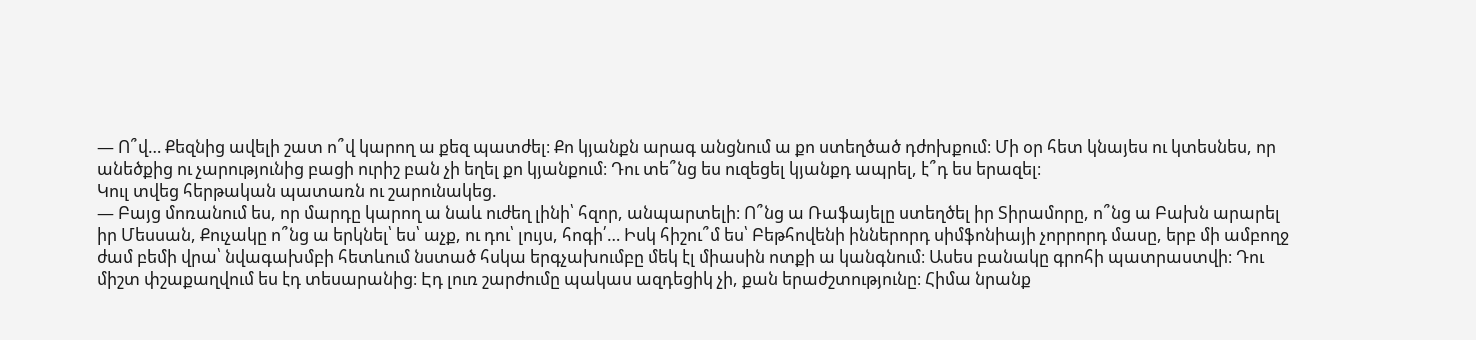— Ո՞վ… Քեզնից ավելի շատ ո՞վ կարող ա քեզ պատժել։ Քո կյանքն արագ անցնում ա քո ստեղծած դժոխքում։ Մի օր հետ կնայես ու կտեսնես, որ անեծքից ու չարությունից բացի ուրիշ բան չի եղել քո կյանքում։ Դու տե՞նց ես ուզեցել կյանքդ ապրել, է՞դ ես երազել։
Կուլ տվեց հերթական պատառն ու շարունակեց.
— Բայց մոռանում ես, որ մարդը կարող ա նաև ուժեղ լինի՝ հզոր, անպարտելի։ Ո՞նց ա Ռաֆայելը ստեղծել իր Տիրամորը, ո՞նց ա Բախն արարել իր Մեսսան, Քուչակը ո՞նց ա երկնել՝ ես՝ աչք, ու դու՝ լույս, հոգի՛… Իսկ հիշու՞մ ես՝ Բեթհովենի իններորդ սիմֆոնիայի չորրորդ մասը, երբ մի ամբողջ ժամ բեմի վրա՝ նվագախմբի հետևում նստած հսկա երգչախումբը մեկ էլ միասին ոտքի ա կանգնում։ Ասես բանակը գրոհի պատրաստվի։ Դու միշտ փշաքաղվում ես էդ տեսարանից։ Էդ լուռ շարժումը պակաս ազդեցիկ չի, քան երաժշտությունը։ Հիմա նրանք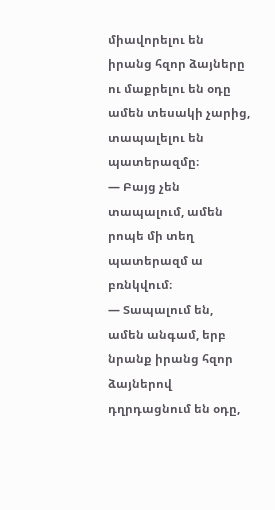միավորելու են իրանց հզոր ձայները ու մաքրելու են օդը ամեն տեսակի չարից, տապալելու են պատերազմը։
— Բայց չեն տապալում, ամեն րոպե մի տեղ պատերազմ ա բռնկվում։
— Տապալում են, ամեն անգամ, երբ նրանք իրանց հզոր ձայներով դղրդացնում են օդը,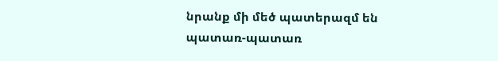նրանք մի մեծ պատերազմ են պատառ-պատառ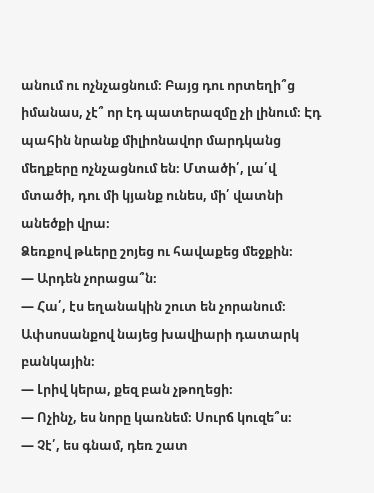անում ու ոչնչացնում։ Բայց դու որտեղի՞ց իմանաս, չէ՞ որ էդ պատերազմը չի լինում։ Էդ պահին նրանք միլիոնավոր մարդկանց մեղքերը ոչնչացնում են։ Մտածի՛, լա՛վ մտածի, դու մի կյանք ունես, մի՛ վատնի անեծքի վրա։
Ձեռքով թևերը շոյեց ու հավաքեց մեջքին։
— Արդեն չորացա՞ն։
— Հա՛, էս եղանակին շուտ են չորանում։
Ափսոսանքով նայեց խավիարի դատարկ բանկային։
— Լրիվ կերա, քեզ բան չթողեցի։
— Ոչինչ, ես նորը կառնեմ։ Սուրճ կուզե՞ս։
— Չէ՛, ես գնամ, դեռ շատ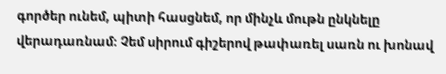գործեր ունեմ, պիտի հասցնեմ, որ մինչև մութն ընկնելը վերադառնամ։ Չեմ սիրում գիշերով թափառել սառն ու խոնավ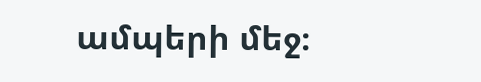ամպերի մեջ։